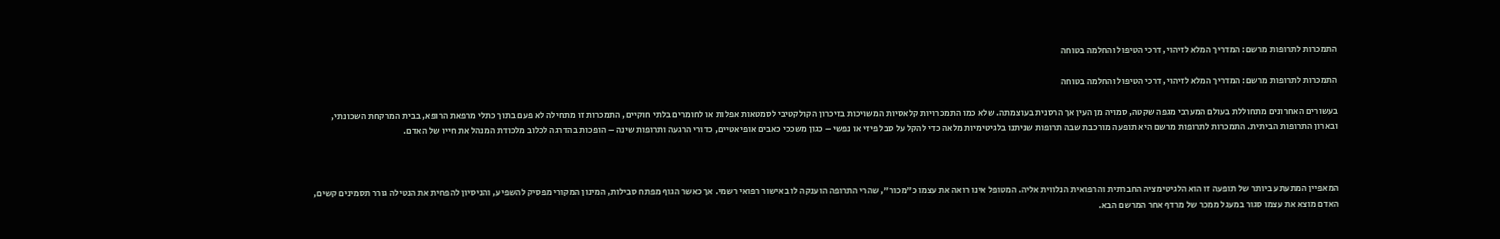התמכרות לתרופות מרשם: המדריך המלא לזיהוי, דרכי הטיפול והחלמה בטוחה

התמכרות לתרופות מרשם: המדריך המלא לזיהוי, דרכי הטיפול והחלמה בטוחה

בעשורים האחרונים מתחוללת בעולם המערבי מגפה שקטה, סמויה מן העין אך הרסנית בעוצמתה. שלא כמו התמכרויות קלאסיות המשויכות בזיכרון הקולקטיבי לסמטאות אפלות או לחומרים בלתי חוקיים, התמכרות זו מתחילה לא פעם בתוך כתלי מרפאת הרופא, בבית המרקחת השכונתי, ובארון התרופות הביתית. התמכרות לתרופות מרשם היא תופעה מורכבת שבה תרופות שניתנו בלגיטימיות מלאה כדי להקל על סבל פיזי או נפשי – כגון משככי כאבים אופיאטיים, כדורי הרגעה ותרופות שינה – הופכות בהדרגה לכלוב מלכודת המנהל את חייו של האדם.



המאפיין המתעתע ביותר של תופעה זו הוא הלגיטימציה החברתית והרפואית הנלווית אליה. המטופל אינו רואה את עצמו כ"מכור", שהרי התרופה הוענקה לו באישור רפואי רשמי. אך כאשר הגוף מפתח סבילות, המינון המקורי מפסיק להשפיע, והניסיון להפחית את הנטילה גורר תסמינים קשים, האדם מוצא את עצמו סגור במעגל ממכר של מרדף אחר המרשם הבא.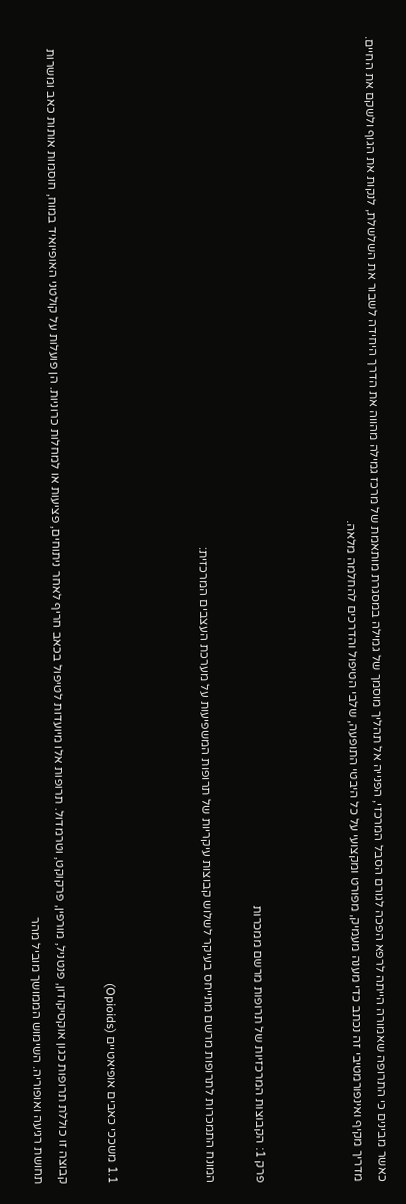כאשר מבינים כי התרופה שאמורה הייתה לרפא הפכה לגורם הסבל המרכזי, הפנייה אל תהליך מוסמך של גמילה במסגרת מותאמת של מרכז גמילה מהווה את הדרך היחידה לשבור את השלשלת, לנקות את הגוף ולשקם את החיים. מדריך מקיף ואינפורמטיבי זה נכתב כדי מענה מעמיק, מפורט ומקצועי על כל היבטי התופעה, שלבי הטיפול והדרכים להחלמה מלאה.



פרק 1: הקבוצות המרכזיות של תרופות מרשם ממכרות

המונח התמכרות לתרופות מרשם מתייחס בעיקר לשלוש קבוצות עיקריות של תרופות המשפיעות על מערכת העצבים המרכזית:



1.1 משככי כאבים אופיאטיים (Opioids)

קבוצה זו כוללת תרופות כגון אוקסיקודון, פנטניל, מורפין, פרקוקט, וטרמדול. תרופות אלו מיועדות לטיפול בכאב חריף לאחר ניתוחים, פציעות או למחלות כרוניות. הן פועלות על קולטני האופיואיד במוח, חוסמות אותות כאב ומשרות תחושת רגיעה ואופוריה. השימוש הממושך מוביל מהר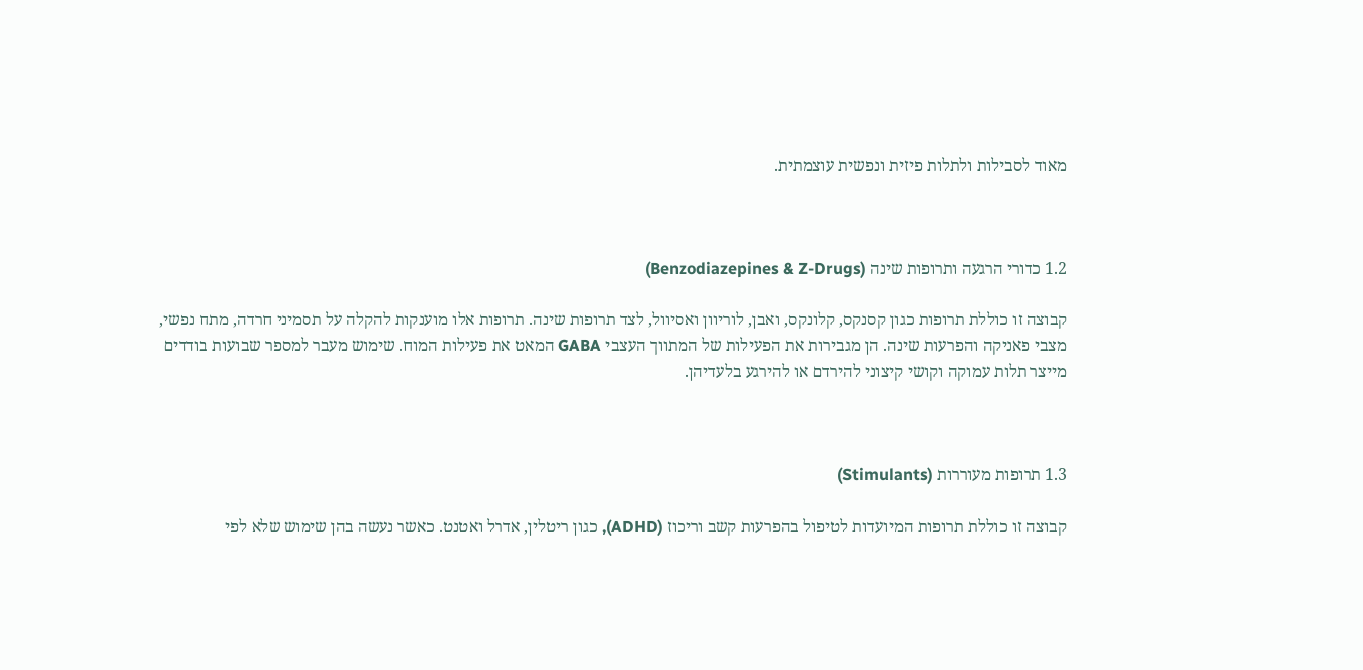מאוד לסבילות ולתלות פיזית ונפשית עוצמתית.



1.2 כדורי הרגעה ותרופות שינה (Benzodiazepines & Z-Drugs)

קבוצה זו כוללת תרופות כגון קסנקס, קלונקס, ואבן, לוריוון ואסיוול, לצד תרופות שינה. תרופות אלו מוענקות להקלה על תסמיני חרדה, מתח נפשי, מצבי פאניקה והפרעות שינה. הן מגבירות את הפעילות של המתווך העצבי GABA המאט את פעילות המוח. שימוש מעבר למספר שבועות בודדים מייצר תלות עמוקה וקושי קיצוני להירדם או להירגע בלעדיהן.



1.3 תרופות מעוררות (Stimulants)

קבוצה זו כוללת תרופות המיועדות לטיפול בהפרעות קשב וריכוז (ADHD), כגון ריטלין, אדרל ואטנט. כאשר נעשה בהן שימוש שלא לפי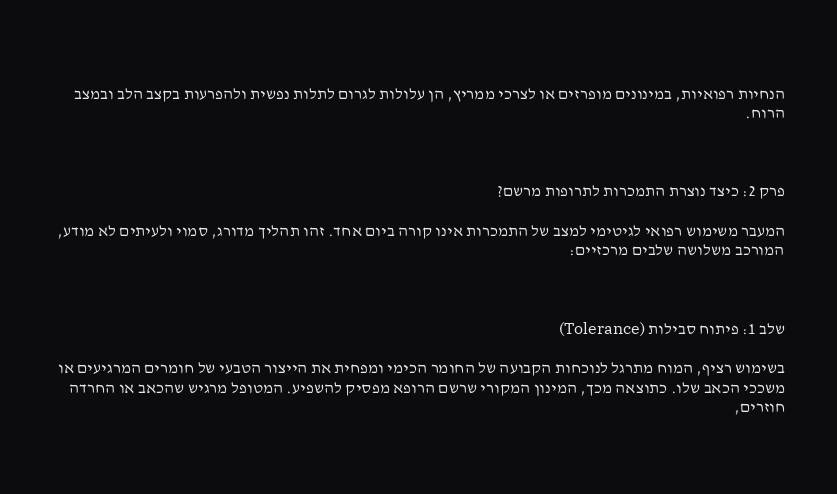הנחיות רפואיות, במינונים מופרזים או לצרכי ממריץ, הן עלולות לגרום לתלות נפשית ולהפרעות בקצב הלב ובמצב הרוח.



פרק 2: כיצד נוצרת התמכרות לתרופות מרשם?

המעבר משימוש רפואי לגיטימי למצב של התמכרות אינו קורה ביום אחד. זהו תהליך מדורג, סמוי ולעיתים לא מודע, המורכב משלושה שלבים מרכזיים:



שלב 1: פיתוח סבילות (Tolerance)

בשימוש רציף, המוח מתרגל לנוכחות הקבועה של החומר הכימי ומפחית את הייצור הטבעי של חומרים המרגיעים או משככי הכאב שלו. כתוצאה מכך, המינון המקורי שרשם הרופא מפסיק להשפיע. המטופל מרגיש שהכאב או החרדה חוזרים,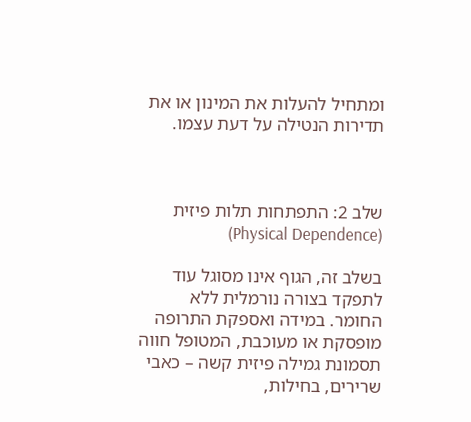ומתחיל להעלות את המינון או את תדירות הנטילה על דעת עצמו.



שלב 2: התפתחות תלות פיזית (Physical Dependence)

בשלב זה, הגוף אינו מסוגל עוד לתפקד בצורה נורמלית ללא החומר. במידה ואספקת התרופה מופסקת או מעוכבת, המטופל חווה תסמונת גמילה פיזית קשה – כאבי שרירים, בחילות,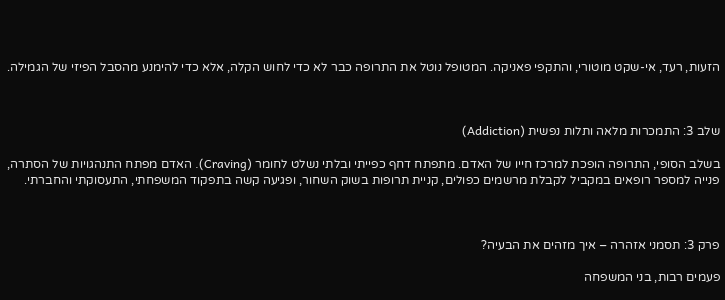הזעות, רעד, אי-שקט מוטורי, והתקפי פאניקה. המטופל נוטל את התרופה כבר לא כדי לחוש הקלה, אלא כדי להימנע מהסבל הפיזי של הגמילה.



שלב 3: התמכרות מלאה ותלות נפשית (Addiction)

בשלב הסופי, התרופה הופכת למרכז חייו של האדם. מתפתח דחף כפייתי ובלתי נשלט לחומר (Craving). האדם מפתח התנהגויות של הסתרה, פנייה למספר רופאים במקביל לקבלת מרשמים כפולים, קניית תרופות בשוק השחור, ופגיעה קשה בתפקוד המשפחתי, התעסוקתי והחברתי.



פרק 3: תסמני אזהרה – איך מזהים את הבעיה?

פעמים רבות, בני המשפחה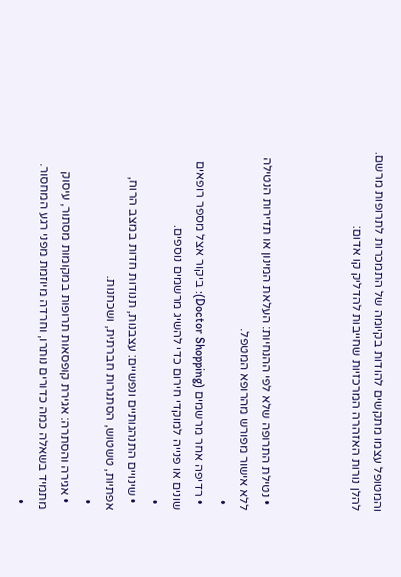והמטופל עצמו מתקשים להודות בקיומה של התמכרות לתרופות מרשם. להלן נורות האזהרה המרכזיות שחייבות להדליק קו אדום:



  • נטילת התרופה שלא לפי ההנחיות: העלאת המינון או תדירות הנטילה ללא אישור מפורש מהרופא המטפל.
  •
  • רדיפה אחר מרשמים (Doctor Shopping): ביקור אצל מספר רופאים שונים או פנייה למוקדי חירום כדי להשיג מרשמים נוספים.
  •
  • שינויים התנהגותיים ונפשיים: עצבנות, תנודות חדות במצב הרוח, אפתיות, טשטוש, הסתגרות חברתית, ושכחנות.
  •
  • אגירה והסתרה: אגירת קופסאות תרופות במקומות מסתור, עיסוק מתמיד בשאלה כמה כדורים נותרו, וחרדה מיוזמת מפני רגע המחסור.
  •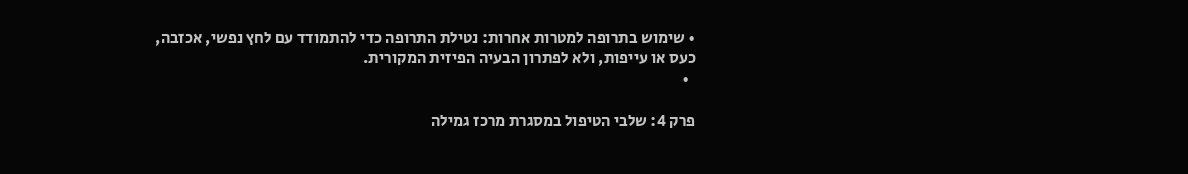• שימוש בתרופה למטרות אחרות: נטילת התרופה כדי להתמודד עם לחץ נפשי, אכזבה, כעס או עייפות, ולא לפתרון הבעיה הפיזית המקורית.
  •

פרק 4: שלבי הטיפול במסגרת מרכז גמילה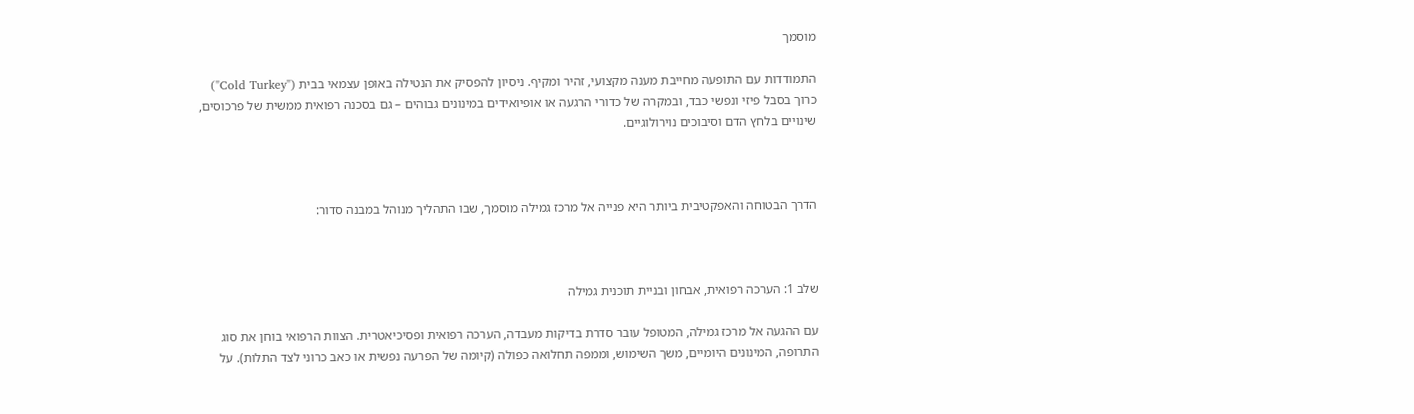מוסמך

התמודדות עם התופעה מחייבת מענה מקצועי, זהיר ומקיף. ניסיון להפסיק את הנטילה באופן עצמאי בבית ("Cold Turkey") כרוך בסבל פיזי ונפשי כבד, ובמקרה של כדורי הרגעה או אופיואידים במינונים גבוהים – גם בסכנה רפואית ממשית של פרכוסים, שינויים בלחץ הדם וסיבוכים נוירולוגיים.



הדרך הבטוחה והאפקטיבית ביותר היא פנייה אל מרכז גמילה מוסמך, שבו התהליך מנוהל במבנה סדור:



שלב 1: הערכה רפואית, אבחון ובניית תוכנית גמילה

עם ההגעה אל מרכז גמילה, המטופל עובר סדרת בדיקות מעבדה, הערכה רפואית ופסיכיאטרית. הצוות הרפואי בוחן את סוג התרופה, המינונים היומיים, משך השימוש, וממפה תחלואה כפולה (קיומה של הפרעה נפשית או כאב כרוני לצד התלות). על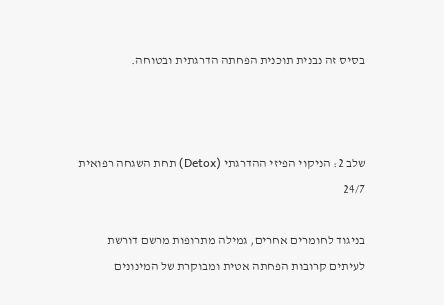בסיס זה נבנית תוכנית הפחתה הדרגתית ובטוחה.



שלב 2: הניקוי הפיזי ההדרגתי (Detox) תחת השגחה רפואית 24/7

בניגוד לחומרים אחרים, גמילה מתרופות מרשם דורשת לעיתים קרובות הפחתה אטית ומבוקרת של המינונים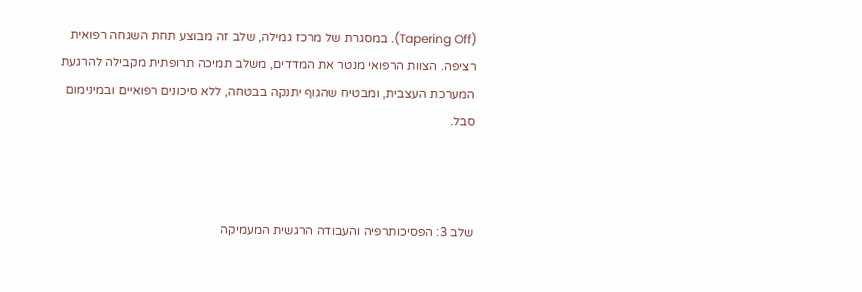(Tapering Off). במסגרת של מרכז גמילה, שלב זה מבוצע תחת השגחה רפואית רציפה. הצוות הרפואי מנטר את המדדים, משלב תמיכה תרופתית מקבילה להרגעת המערכת העצבית, ומבטיח שהגוף יתנקה בבטחה, ללא סיכונים רפואיים ובמינימום סבל.



שלב 3: הפסיכותרפיה והעבודה הרגשית המעמיקה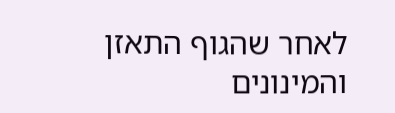לאחר שהגוף התאזן והמינונים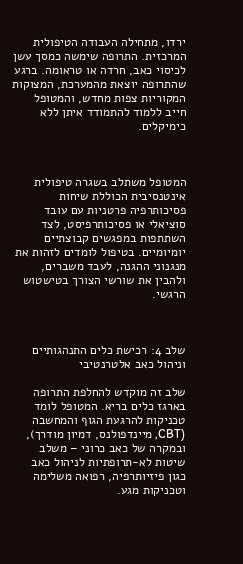ירדו, מתחילה העבודה הטיפולית המרכזית. התרופה שימשה כמסך עשן לכיסוי כאב, חרדה או טראומה. ברגע שהתרופה יוצאת מהמערכת, המצוקות המקוריות צפות מחדש, והמטופל חייב ללמוד להתמודד איתן ללא כימיקלים.



המטופל משתלב בשגרה טיפולית אינטנסיבית הכוללת שיחות פסיכותרפיה פרטניות עם עובד סוציאלי או פסיכותרפיסט, לצד השתתפות במפגשים קבוצתיים יומיומיים. בטיפול לומדים לזהות את מנגנוני ההגנה, לעבד משברים, ולהבין את שורשי הצורך בטישטוש הרגשי.



שלב 4: רכישת כלים התנהגותיים וניהול כאב אלטרנטיבי

שלב זה מוקדש להחלפת התרופה בארגז כלים בריא. המטופל לומד טכניקות להרגעת הגוף והמחשבה (CBT, מיינדפולנס, דמיון מודרך), ובמקרה של כאב כרוני – משלב שיטות לא-תרופתיות לניהול כאב כגון פיזיותרפיה, רפואה משלימה וטכניקות מגע.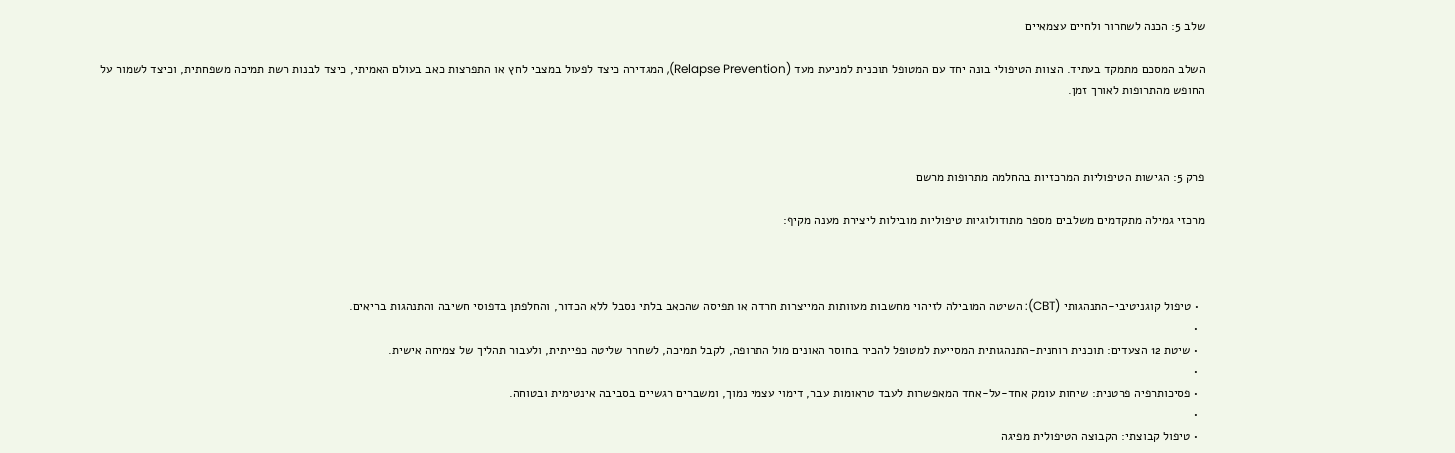שלב 5: הכנה לשחרור ולחיים עצמאיים

השלב המסכם מתמקד בעתיד. הצוות הטיפולי בונה יחד עם המטופל תוכנית למניעת מעד (Relapse Prevention), המגדירה כיצד לפעול במצבי לחץ או התפרצות כאב בעולם האמיתי, כיצד לבנות רשת תמיכה משפחתית, וכיצד לשמור על החופש מהתרופות לאורך זמן.



פרק 5: הגישות הטיפוליות המרכזיות בהחלמה מתרופות מרשם

מרכזי גמילה מתקדמים משלבים מספר מתודולוגיות טיפוליות מובילות ליצירת מענה מקיף:



  • טיפול קוגניטיבי-התנהגותי (CBT): השיטה המובילה לזיהוי מחשבות מעוותות המייצרות חרדה או תפיסה שהכאב בלתי נסבל ללא הכדור, והחלפתן בדפוסי חשיבה והתנהגות בריאים.
  •
  • שיטת 12 הצעדים: תוכנית רוחנית-התנהגותית המסייעת למטופל להכיר בחוסר האונים מול התרופה, לקבל תמיכה, לשחרר שליטה כפייתית, ולעבור תהליך של צמיחה אישית.
  •
  • פסיכותרפיה פרטנית: שיחות עומק אחד-על-אחד המאפשרות לעבד טראומות עבר, דימוי עצמי נמוך, ומשברים רגשיים בסביבה אינטימית ובטוחה.
  •
  • טיפול קבוצתי: הקבוצה הטיפולית מפיגה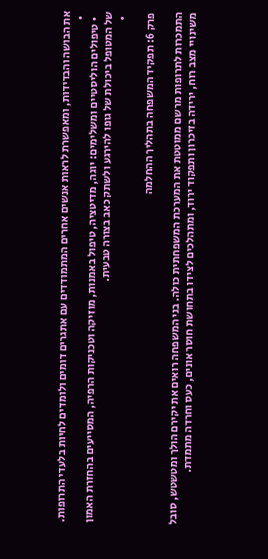את הבושה והבדידות, ומאפשרת לראות אנשים אחרים המתמודדים עם אתגרים דומים ולומדים לחיות בלעדי התרופות.
  •
  • טיפולים הוליסטיים ומשלימים: יוגה, מדיטציה, טיפול באמנות, מוזיקה וטכניקות הרפיה, המסייעים בהחזרת האמון של המטופל ביכולת של גופו להירגע ולשתק כאב בצורה טבעית.
  •

פרק 6: תפקיד המשפחה בתהליך ההחלמה

התמכרות לתרופות מרשם ממוטטת את המערכת המשפחתית כולה. בני המשפחה רואים את יקירם הולך ומטשטש, סובל משינויי מצב רוח, ירידה בזיכרון ותפקוד ירוד, ומתהלכים לצידו בתחושת חוסר אונים, כעס וחרדה מתמדת.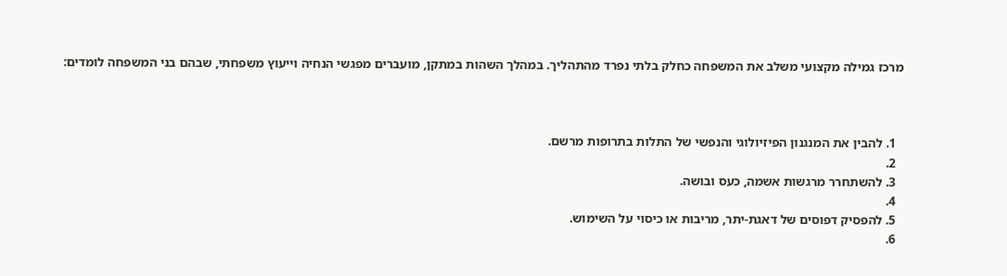מרכז גמילה מקצועי משלב את המשפחה כחלק בלתי נפרד מהתהליך. במהלך השהות במתקן, מועברים מפגשי הנחיה וייעוץ משפחתי, שבהם בני המשפחה לומדים:



  1. להבין את המנגנון הפיזיולוגי והנפשי של התלות בתרופות מרשם.
  2.
  3. להשתחרר מרגשות אשמה, כעס ובושה.
  4.
  5. להפסיק דפוסים של דאגת-יתר, מריבות או כיסוי על השימוש.
  6.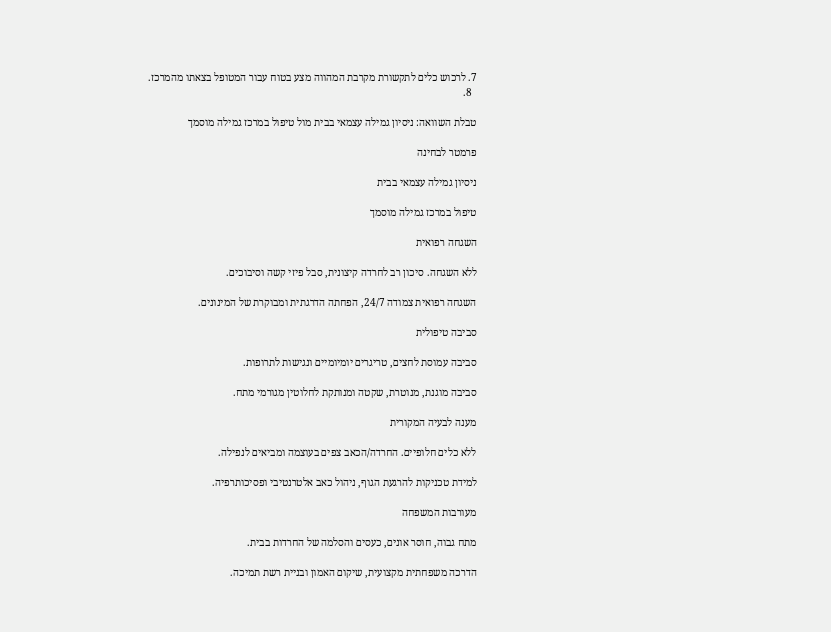7. לרכוש כלים לתקשורת מקרבת המהווה מצע בטוח עבור המטופל בצאתו מהמרכז.
  8.

טבלת השוואה: ניסיון גמילה עצמאי בבית מול טיפול במרכז גמילה מוסמך

פרמטר לבחינה

ניסיון גמילה עצמאי בבית

טיפול במרכז גמילה מוסמך

השגחה רפואית

ללא השגחה. סיכון רב לחרדה קיצונית, סבל פיזי קשה וסיבוכים.

השגחה רפואית צמודה 24/7, הפחתה הדרגתית ומבוקרת של המינונים.

סביבה טיפולית

סביבה עמוסת לחצים, טריגרים יומיומיים ונגישות לתרופות.

סביבה מוגנת, מנוטרת, שקטה ומנותקת לחלוטין מגורמי מתח.

מענה לבעיה המקורית

ללא כלים חלופיים. החרדה/הכאב צפים בעוצמה ומביאים לנפילה.

למידת טכניקות להרגעת הגוף, ניהול כאב אלטרנטיבי ופסיכותרפיה.

מעורבות המשפחה

מתח גבוה, חוסר אונים, כעסים והסלמה של החרדות בבית.

הדרכה משפחתית מקצועית, שיקום האמון ובניית רשת תמיכה.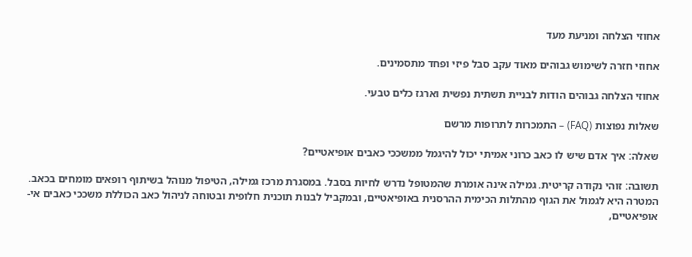אחוזי הצלחה ומניעת מעד

אחוזי חזרה לשימוש גבוהים מאוד עקב סבל פיזי ופחד מתסמינים.

אחוזי הצלחה גבוהים הודות לבניית תשתית נפשית וארגז כלים טבעי.

שאלות נפוצות (FAQ) – התמכרות לתרופות מרשם

שאלה: איך אדם שיש לו כאב כרוני אמיתי יכול להיגמל ממשככי כאבים אופיאטיים?

תשובה: זוהי נקודה קריטית. גמילה אינה אומרת שהמטופל נדרש לחיות בסבל. במסגרת מרכז גמילה, הטיפול מנוהל בשיתוף רופאים מומחים בכאב. המטרה היא לגמול את הגוף מהתלות הכימית ההרסנית באופיאטיים, ובמקביל לבנות תוכנית חלופית ובטוחה לניהול כאב הכוללת משככי כאבים אי-אופיאטיים,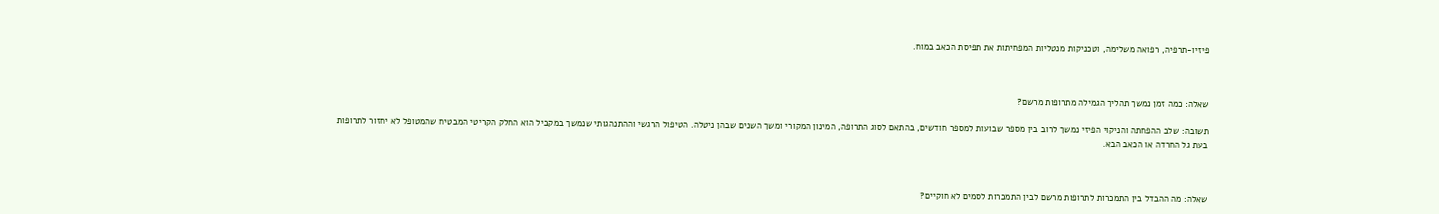פיזיו-תרפיה, רפואה משלימה, וטכניקות מנטליות המפחיתות את תפיסת הכאב במוח.



שאלה: כמה זמן נמשך תהליך הגמילה מתרופות מרשם?

תשובה: שלב ההפחתה והניקוי הפיזי נמשך לרוב בין מספר שבועות למספר חודשים, בהתאם לסוג התרופה, המינון המקורי ומשך השנים שבהן ניטלה. הטיפול הרגשי וההתנהגותי שנמשך במקביל הוא החלק הקריטי המבטיח שהמטופל לא יחזור לתרופות בעת גל החרדה או הכאב הבא.



שאלה: מה ההבדל בין התמכרות לתרופות מרשם לבין התמכרות לסמים לא חוקיים?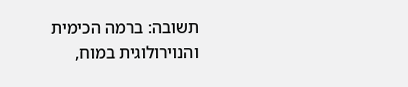תשובה: ברמה הכימית והנוירולוגית במוח,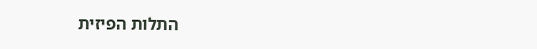התלות הפיזית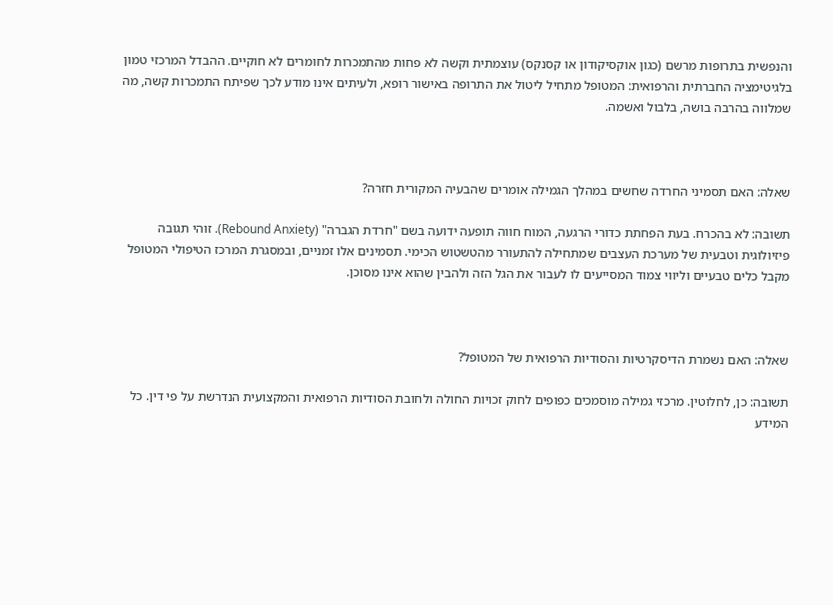והנפשית בתרופות מרשם (כגון אוקסיקודון או קסנקס) עוצמתית וקשה לא פחות מהתמכרות לחומרים לא חוקיים. ההבדל המרכזי טמון בלגיטימציה החברתית והרפואית: המטופל מתחיל ליטול את התרופה באישור רופא, ולעיתים אינו מודע לכך שפיתח התמכרות קשה, מה שמלווה בהרבה בושה, בלבול ואשמה.



שאלה: האם תסמיני החרדה שחשים במהלך הגמילה אומרים שהבעיה המקורית חזרה?

תשובה: לא בהכרח. בעת הפחתת כדורי הרגעה, המוח חווה תופעה ידועה בשם "חרדת הגברה" (Rebound Anxiety). זוהי תגובה פיזיולוגית וטבעית של מערכת העצבים שמתחילה להתעורר מהטשטוש הכימי. תסמינים אלו זמניים, ובמסגרת המרכז הטיפולי המטופל מקבל כלים טבעיים וליווי צמוד המסייעים לו לעבור את הגל הזה ולהבין שהוא אינו מסוכן.



שאלה: האם נשמרת הדיסקרטיות והסודיות הרפואית של המטופל?

תשובה: כן, לחלוטין. מרכזי גמילה מוסמכים כפופים לחוק זכויות החולה ולחובת הסודיות הרפואית והמקצועית הנדרשת על פי דין. כל המידע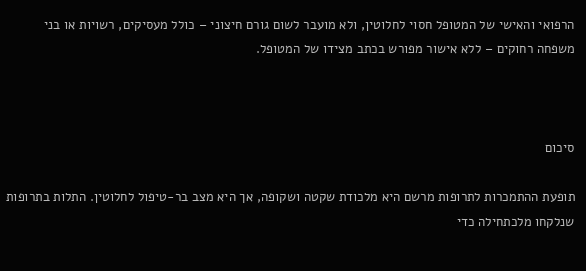הרפואי והאישי של המטופל חסוי לחלוטין, ולא מועבר לשום גורם חיצוני – כולל מעסיקים, רשויות או בני משפחה רחוקים – ללא אישור מפורש בכתב מצידו של המטופל.



סיכום

תופעת ההתמכרות לתרופות מרשם היא מלכודת שקטה ושקופה, אך היא מצב בר-טיפול לחלוטין. התלות בתרופות שנלקחו מלכתחילה כדי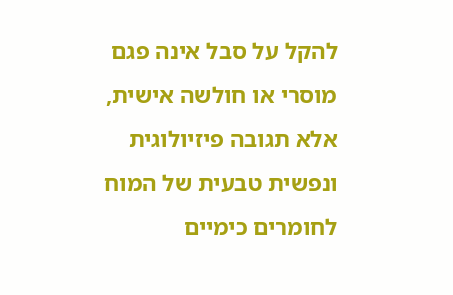להקל על סבל אינה פגם מוסרי או חולשה אישית, אלא תגובה פיזיולוגית ונפשית טבעית של המוח לחומרים כימיים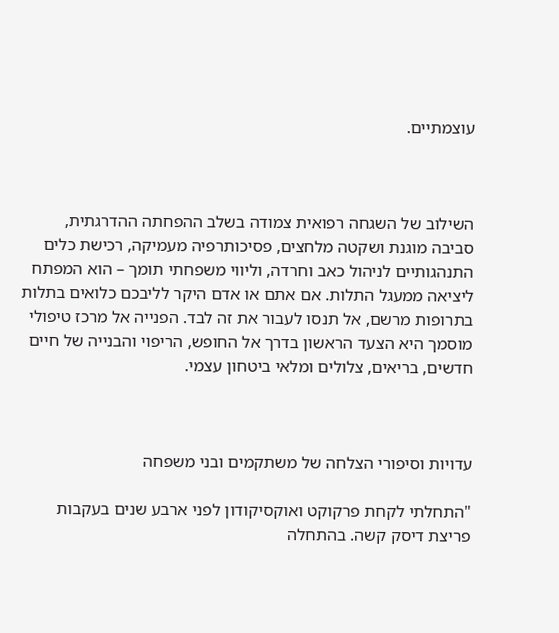עוצמתיים.



השילוב של השגחה רפואית צמודה בשלב ההפחתה ההדרגתית, סביבה מוגנת ושקטה מלחצים, פסיכותרפיה מעמיקה, רכישת כלים התנהגותיים לניהול כאב וחרדה, וליווי משפחתי תומך – הוא המפתח ליציאה ממעגל התלות. אם אתם או אדם היקר לליבכם כלואים בתלות בתרופות מרשם, אל תנסו לעבור את זה לבד. הפנייה אל מרכז טיפולי מוסמך היא הצעד הראשון בדרך אל החופש, הריפוי והבנייה של חיים חדשים, בריאים, צלולים ומלאי ביטחון עצמי.



עדויות וסיפורי הצלחה של משתקמים ובני משפחה

"התחלתי לקחת פרקוקט ואוקסיקודון לפני ארבע שנים בעקבות פריצת דיסק קשה. בהתחלה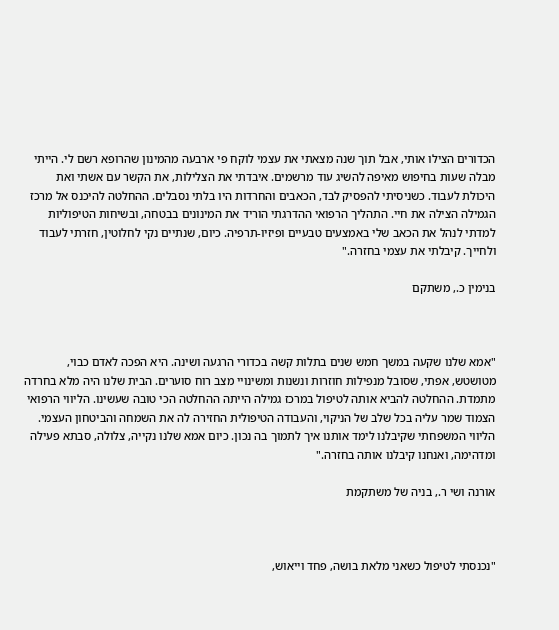הכדורים הצילו אותי, אבל תוך שנה מצאתי את עצמי לוקח פי ארבעה מהמינון שהרופא רשם לי. הייתי מבלה שעות בחיפוש מאיפה להשיג עוד מרשמים. איבדתי את הצלילות, את הקשר עם אשתי ואת היכולת לעבוד. כשניסיתי להפסיק לבד, הכאבים והחרדות היו בלתי נסבלים. ההחלטה להיכנס אל מרכז הגמילה הצילה את חיי. התהליך הרפואי ההדרגתי הוריד את המינונים בבטחה, ובשיחות הטיפוליות למדתי לנהל את הכאב שלי באמצעים טבעיים ופיזיו-תרפיה. כיום, שנתיים נקי לחלוטין, חזרתי לעבוד ולחייך. קיבלתי את עצמי בחזרה."

בנימין כ., משתקם



"אמא שלנו שקעה במשך חמש שנים בתלות קשה בכדורי הרגעה ושינה. היא הפכה לאדם כבוי, מטושטש, אפתי, שסובל מנפילות חוזרות ונשנות ומשינויי מצב רוח סוערים. הבית שלנו היה מלא בחרדה מתמדת. ההחלטה להביא אותה לטיפול במרכז גמילה הייתה ההחלטה הכי טובה שעשינו. הליווי הרפואי הצמוד שמר עליה בכל שלב של הניקוי, והעבודה הטיפולית החזירה לה את השמחה והביטחון העצמי. הליווי המשפחתי שקיבלנו לימד אותנו איך לתמוך בה נכון. כיום אמא שלנו נקייה, צלולה, סבתא פעילה ומדהימה, ואנחנו קיבלנו אותה בחזרה."

אורנה ושי ר., בניה של משתקמת



"נכנסתי לטיפול כשאני מלאת בושה, פחד וייאוש,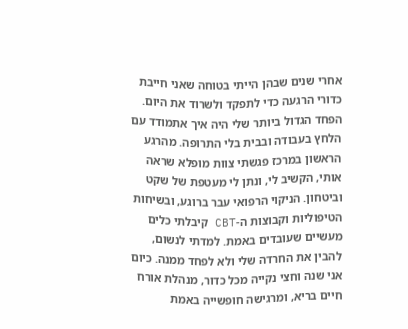אחרי שנים שבהן הייתי בטוחה שאני חייבת כדורי הרגעה כדי לתפקד ולשרוד את היום. הפחד הגדול ביותר שלי היה איך אתמודד עם הלחץ בעבודה ובבית בלי התרופה. מהרגע הראשון במרכז פגשתי צוות מופלא שראה אותי, הקשיב לי, ונתן לי מעטפת של שקט וביטחון. הניקוי הרפואי עבר ברוגע, ובשיחות הטיפוליות וקבוצות ה-CBT קיבלתי כלים מעשיים שעובדים באמת. למדתי לנשום, להבין את החרדה שלי ולא לפחד ממנה. כיום אני שנה וחצי נקייה מכל כדור, מנהלת אורח חיים בריא, ומרגישה חופשייה באמת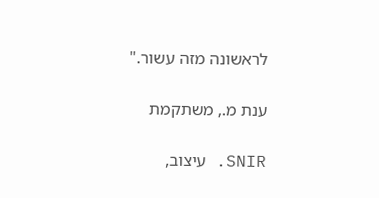לראשונה מזה עשור."

ענת מ., משתקמת

SNIR. עיצוב,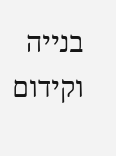בנייה וקידום